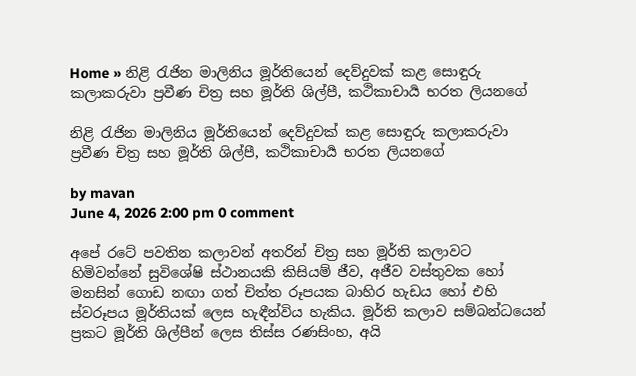Home » නිළි රැජින මාලිනිය මූර්තියෙන් දෙව්දුවක් කළ සොඳුරු කලාකරුවා ප්‍රවීණ චිත්‍ර සහ මූර්ති ශිල්පී, කථිකාචාර්‍ය භරත ලියනගේ

නිළි රැජින මාලිනිය මූර්තියෙන් දෙව්දුවක් කළ සොඳුරු කලාකරුවා ප්‍රවීණ චිත්‍ර සහ මූර්ති ශිල්පී, කථිකාචාර්‍ය භරත ලියනගේ

by mavan
June 4, 2026 2:00 pm 0 comment

අපේ රටේ පවතින කලාවන් අතරින් චිත්‍ර සහ මූර්ති කලාවට හිමිවන්නේ සුවිශේෂි ස්ථානයකි කිසියම් ජීව, අජීව වස්තුවක හෝ මනසින් ගොඩ නඟා ගත් චිත්ත රූපයක බාහිර හැඩය හෝ එහි ස්වරූපය මූර්තියක් ලෙස හැඳීන්විය හැකිය. මූර්ති කලාව සම්බන්ධයෙන් ප්‍රකට මූර්ති ශිල්පීන් ලෙස තිස්ස රණසිංහ, අයි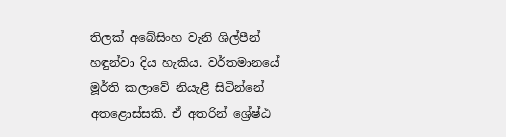තිලක් අබේසිංහ වැනි ශිල්පීන් හඳුන්වා දිය හැකිය. වර්තමානයේ මූර්ති කලාවේ නියැළී සිටින්නේ අතළොස්සකි. ඒ අතරින් ශ්‍රේෂ්ඨ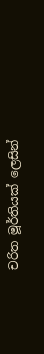චරිත මූර්තියක් ලෙසින්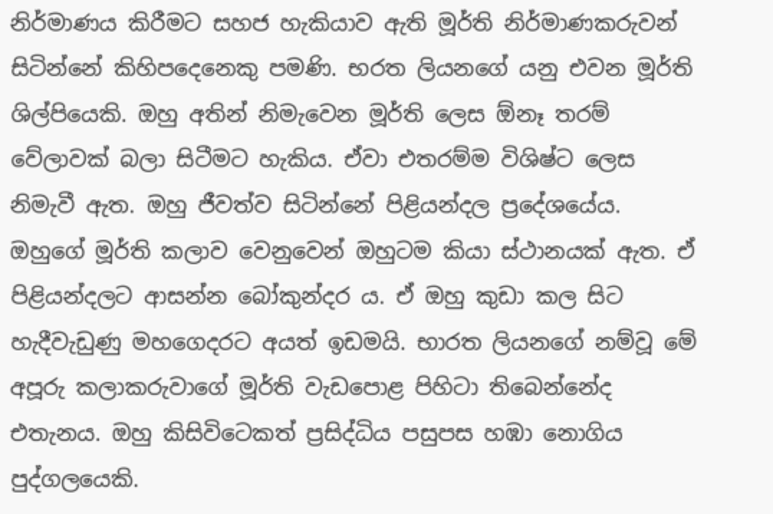නිර්මාණය කිරීමට සහජ හැකියාව ඇති මූර්ති නිර්මාණකරුවන් සිටින්නේ කිහිපදෙනෙකු පමණි. භරත ලියනගේ යනු එවන මූර්ති ශිල්පියෙකි. ඔහු අතින් නිමැවෙන මූර්ති ලෙස ඕනෑ තරම් වේලාවක් බලා සිටීමට හැකිය. ඒවා එතරම්ම විශිෂ්ට ලෙස නිමැවී ඇත. ඔහු ජීවත්ව සිටින්නේ පිළියන්දල ප්‍රදේශයේය. ඔහුගේ මූර්ති කලාව වෙනුවෙන් ඔහුටම කියා ස්ථානයක් ඇත. ඒ පිළියන්දලට ආසන්න බෝකුන්දර ය. ඒ ඔහු කුඩා කල සිට හැදීවැඩුණු මහගෙදරට අයත් ඉඩමයි. භාරත ලියනගේ නම්වූ මේ අපූරු කලාකරුවාගේ මූර්ති වැඩපොළ පිහිටා තිබෙන්නේද එතැනය. ඔහු කිසිවිටෙකත් ප්‍රසිද්ධිය පසුපස හඹා නොගිය පුද්ගලයෙකි.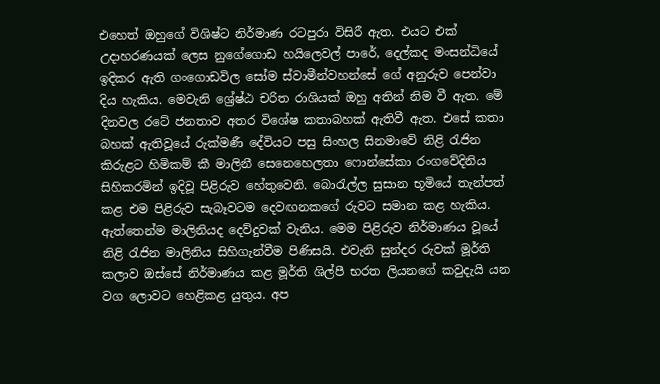එහෙත් ඔහුගේ විශිෂ්ට නිර්මාණ රටපුරා විසිරී ඇත. එයට එක් උදාහරණයක් ලෙස නුගේගොඩ හයිලෙවල් පාරේ, දෙල්කද මංසන්ධියේ ඉදිකර ඇති ගංගොඩවිල සෝම ස්වාමීන්වහන්සේ ගේ අනුරුව පෙන්වා දිය හැකිය. මෙවැනි ශ්‍රේෂ්ඨ චරිත රාශියක් ඔහු අතින් නිම වී ඇත. මේ දිනවල රටේ ජනතාව අතර විශේෂ කතාබහක් ඇතිවී ඇත. එසේ කතා බහක් ඇතිවූයේ රුක්මණී දේවියට පසු සිංහල සිනමාවේ නිළි රැජින කිරුළට හිමිකම් කී මාලිනී සෙනෙහෙලතා ෆොන්සේකා රංගවේදිනිය සිහිකරමින් ඉදිවූ පිළිරුව හේතුවෙනි. බොරැල්ල සුසාන භූමියේ තැන්පත් කළ එම පිළිරුව සැබෑවටම දෙවඟනකගේ රුවට සමාන කළ හැකිය. ඇත්තෙන්ම මාලිනියද දෙව්දුවක් වැනිය. මෙම පිළිරුව නිර්මාණය වූයේ නිළි රැජින මාලිනිය සිහිගැන්වීම පිණිසයි. එවැනි සුන්දර රුවක් මූර්ති කලාව ඔස්සේ නිර්මාණය කළ මූර්ති ශිල්පී භරත ලියනගේ කවුදැයි යන වග ලොවට හෙළිකළ යුතුය. අප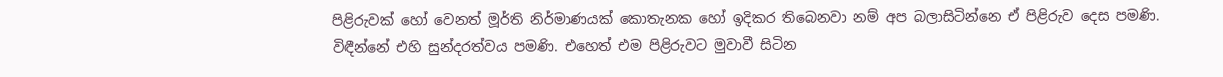පිළිරුවක් හෝ වෙනත් මූර්ති නිර්මාණයක් කොතැනක හෝ ඉදිකර තිබෙනවා නම් අප බලාසිටින්නෙ ඒ පිළිරුව දෙස පමණි. විඳීන්නේ එහි සුන්දරත්වය පමණි. එහෙත් එම පිළිරුවට මුවාවී සිටින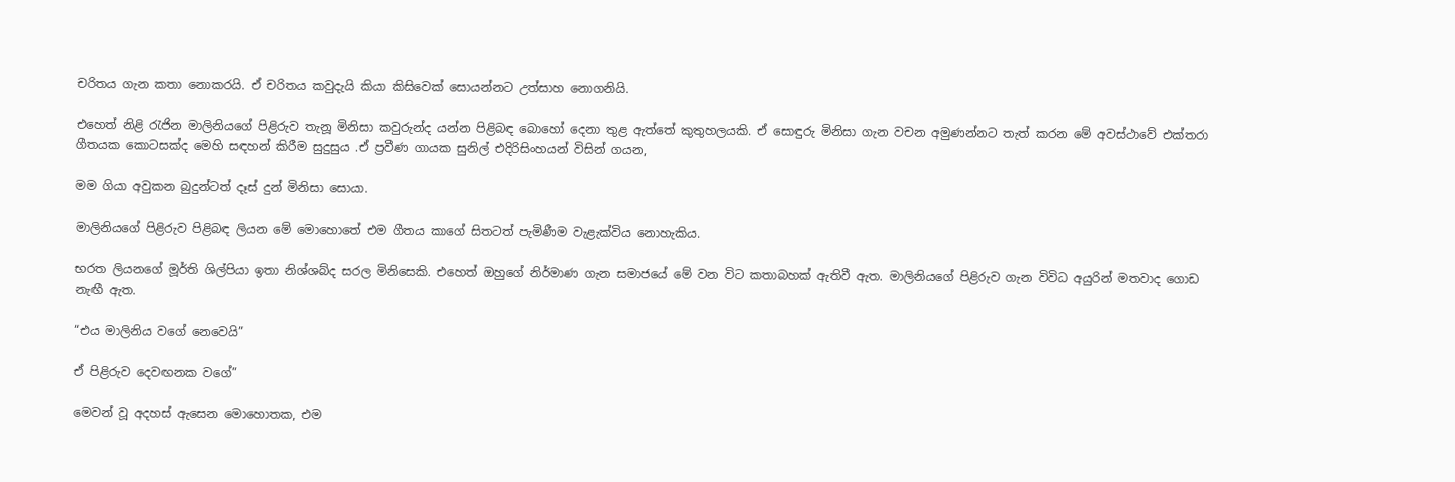චරිතය ගැන කතා නොකරයි. ඒ චරිතය කවුදැයි කියා කිසිවෙක් සොයන්නට උත්සාහ නොගනියි.

එහෙත් නිළි රැජින මාලිනියගේ පිළිරුව තැනූ මිනිසා කවුරුන්ද යන්න පිළිබඳ බොහෝ දෙනා තුළ ඇත්තේ කුතුහලයකි. ඒ සොඳුරු මිනිසා ගැන වචන අමුණන්නට තැත් කරන මේ අවස්ථාවේ එක්තරා ගීතයක කොටසක්ද මෙහි සඳහන් කිරීම සුදුසුය .ඒ ප්‍රවීණ ගායක සුනිල් එදිරිසිංහයන් විසින් ගයන,

මම ගියා අවුකන බුදුන්ටත් දෑස් දුන් මිනිසා සොයා.

මාලිනියගේ පිළිරුව පිළිබඳ ලියන මේ මොහොතේ එම ගීතය කාගේ සිතටත් පැමිණීම වැළැක්විය නොහැකිය.

භරත ලියනගේ මූර්ති ශිල්පියා ඉතා නිශ්ශබ්ද සරල මිනිසෙකි. එහෙත් ඔහුගේ නිර්මාණ ගැන සමාජයේ මේ වන විට කතාබහක් ඇතිවී ඇත. මාලිනියගේ පිළිරුව ගැන විවිධ අයුරින් මතවාද ගොඩ නැඟී ඇත.

“එය මාලිනිය වගේ නෙවෙයි”

ඒ පිළිරුව දෙවඟනක වගේ”

මෙවන් වූ අදහස් ඇසෙන මොහොතක, එම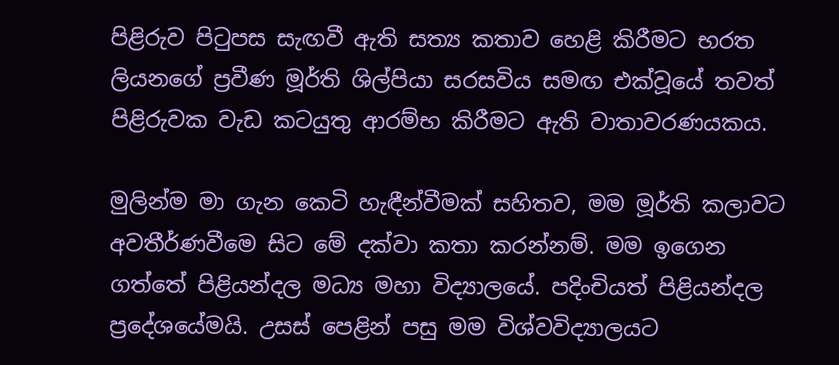පිළිරුව පිටුපස සැඟවී ඇති සත්‍ය කතාව හෙළි කිරීමට භරත ලියනගේ ප්‍රවීණ මූර්ති ශිල්පියා සරසවිය සමඟ එක්වූයේ තවත් පිළිරුවක වැඩ කටයුතු ආරම්භ කිරීමට ඇති වාතාවරණයකය.

මුලින්ම මා ගැන කෙටි හැඳීන්වීමක් සහිතව, මම මූර්ති කලාවට අවතීර්ණවීමෙ සිට මේ දක්වා කතා කරන්නම්. මම ඉගෙන ගත්තේ පිළියන්දල මධ්‍ය මහා විද්‍යාලයේ. පදිංචියත් පිළියන්දල ප්‍රදේශයේමයි. උසස් පෙළින් පසු මම විශ්වවිද්‍යාලයට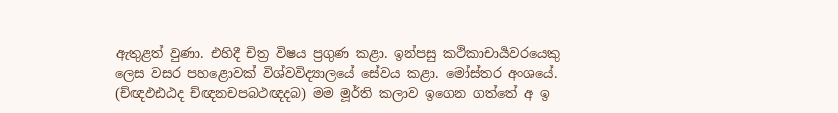ඇතුළත් වුණා. එහිදී චිත්‍ර විෂය ප්‍රගුණ කළා. ඉන්පසු කථිකාචාර්‍යවරයෙකු ලෙස වසර පහළොවක් විශ්වවිද්‍යාලයේ සේවය කළා. මෝස්තර අංශයේ. (ච්ඥඵඪඨද ච්ඥනචපබථඥදබ) මම මූර්ති කලාව ඉගෙන ගත්තේ අ ඉ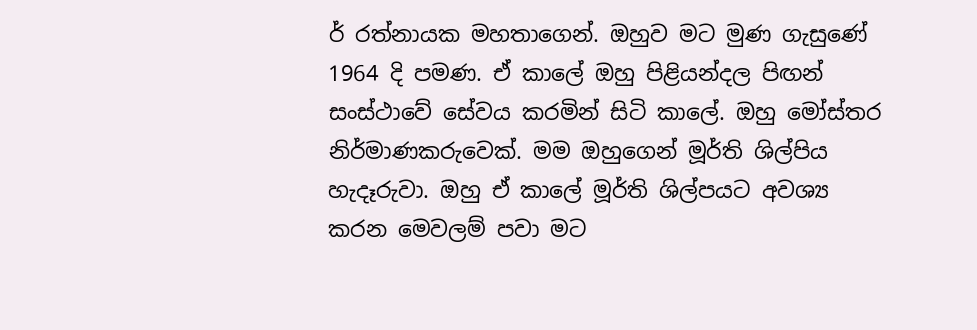ර් රත්නායක මහතාගෙන්. ඔහුව මට මුණ ගැසුණේ 1964 දි පමණ. ඒ කාලේ ඔහු පිළියන්දල පිඟන් සංස්ථාවේ සේවය කරමින් සිටි කාලේ. ඔහු මෝස්තර නිර්මාණකරුවෙක්. මම ඔහුගෙන් මූර්ති ශිල්පිය හැදෑරුවා. ඔහු ඒ කාලේ මූර්ති ශිල්පයට අවශ්‍ය කරන මෙවලම් පවා මට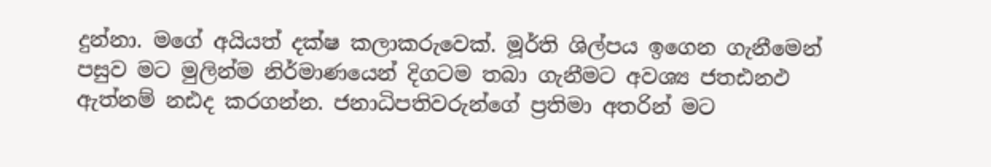දුන්නා. මගේ අයියත් දක්ෂ කලාකරුවෙක්. මූර්ති ශිල්පය ඉගෙන ගැනීමෙන් පසුව මට මුලින්ම නිර්මාණයෙන් දිගටම තබා ගැනීමට අවශ්‍ය ජතඪනඵ ඇත්නම් නඪද කරගන්න. ජනාධිපතිවරුන්ගේ ප්‍රතිමා අතරින් මට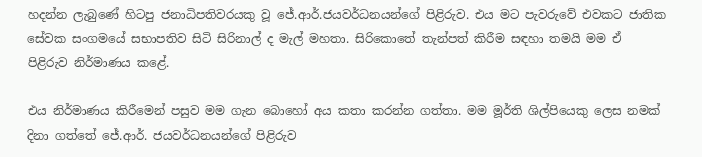හදන්න ලැබුණේ හිටපු ජනාධිපතිවරයකු වූ ජේ.ආර්.ජයවර්ධනයන්ගේ පිළිරුව. එය මට පැවරුවේ එවකට ජාතික සේවක සංගමයේ සභාපතිව සිටි සිරිනාල් ද මැල් මහතා. සිරිකොතේ තැන්පත් කිරීම සඳහා තමයි මම ඒ පිළිරුව නිර්මාණය කළේ.

එය නිර්මාණය කිරීමෙන් පසුව මම ගැන බොහෝ අය කතා කරන්න ගත්තා. මම මූර්ති ශිල්පියෙකු ලෙස නමක් දිනා ගත්තේ ජේ.ආර්. ජයවර්ධනයන්ගේ පිළිරුව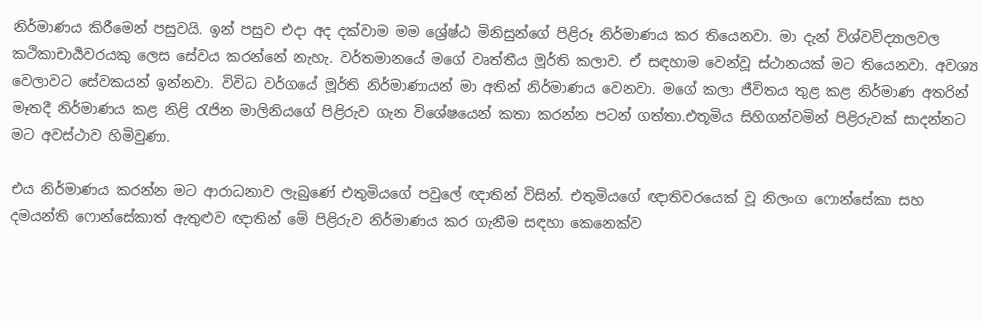නිර්මාණය කිරීමෙන් පසුවයි. ඉන් පසුව එදා අද දක්වාම මම ශ්‍රේෂ්ඨ මිනිසුන්ගේ පිළිරූ නිර්මාණය කර තියෙනවා. මා දැන් විශ්වවිද්‍යාලවල කථිකාචාර්‍යවරයකු ලෙස සේවය කරන්නේ නැහැ. වර්තමානයේ මගේ වෘත්තීය මූර්ති කලාව. ඒ සඳහාම වෙන්වූ ස්ථානයක් මට තියෙනවා. අවශ්‍ය වෙලාවට සේවකයන් ඉන්නවා. විවිධ වර්ගයේ මූර්ති නිර්මාණායන් මා අතින් නිර්මාණය වෙනවා. මගේ කලා ජීවිතය තුළ කළ නිර්මාණ අතරින් මෑතදී නිර්මාණය කළ නිළි රැජින මාලිනියගේ පිළිරුව ගැන විශේෂයෙන් කතා කරන්න පටන් ගත්තා.එතූමිය සිහිගන්වමින් පිළිරුවක් සාදන්නට මට අවස්ථාව හිමිවුණා.

එය නිර්මාණය කරන්න මට ආරාධනාව ලැබුණේ එතුමියගේ පවුලේ ඥාතින් විසින්. එතුමියගේ ඥාතිවරයෙක් වූ නිලංග ෆොන්සේකා සහ දමයන්ති ෆොන්සේකාත් ඇතුළුව ඥාතින් මේ පිළිරුව නිර්මාණය කර ගැනීම සඳහා කෙනෙක්ව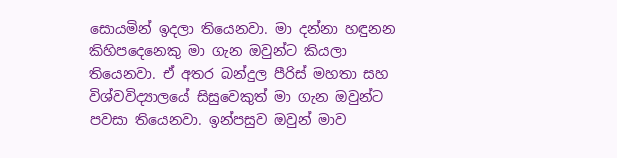සොයමින් ඉදලා තියෙනවා. මා දන්නා හඳුනන කිහිපදෙනෙකු මා ගැන ඔවුන්ට කියලා තියෙනවා. ඒ අතර බන්දුල පීරිස් මහතා සහ විශ්වවිද්‍යාලයේ සිසුවෙකුත් මා ගැන ඔවුන්ට පවසා තියෙනවා. ඉන්පසුව ඔවුන් මාව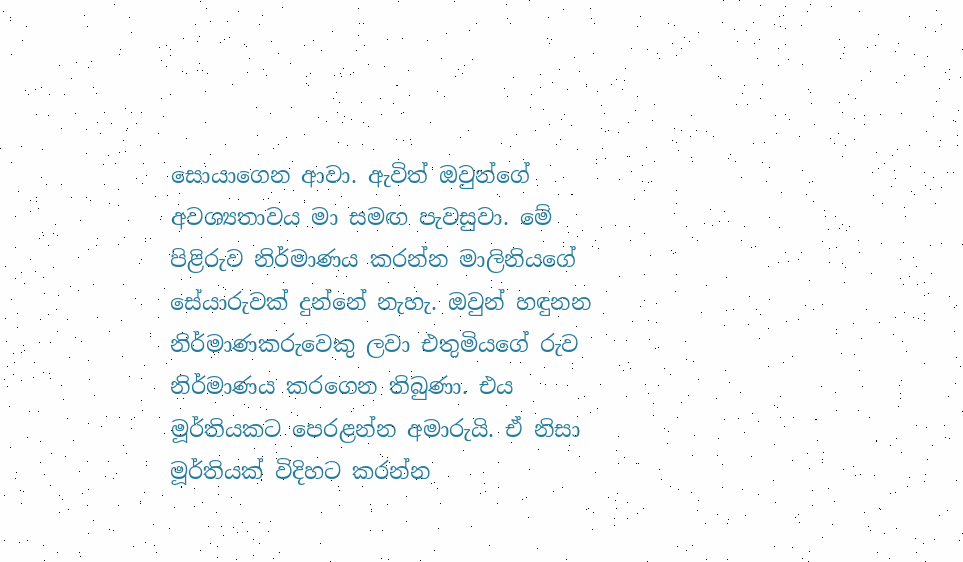සොයාගෙන ආවා. ඇවිත් ඔවුන්ගේ අවශ්‍යතාවය මා සමඟ පැවසුවා. මේ පිළිරුව නිර්මාණය කරන්න මාලිනියගේ සේයාරුවක් දුන්නේ නැහැ. ඔවුන් හඳුනන නිර්මාණකරුවෙකු ලවා එතුමියගේ රුව නිර්මාණය කරගෙන තිබුණා. එය මූර්තියකට පෙරළන්න අමාරුයි. ඒ නිසා මූර්තියක් විදිහට කරන්න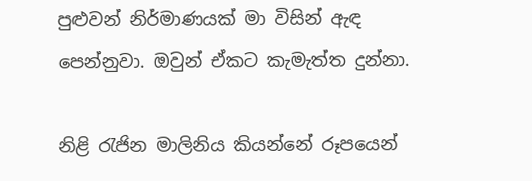පුළුවන් නිර්මාණයක් මා විසින් ඇඳ පෙන්නුවා. ඔවුන් ඒකට කැමැත්ත දුන්නා.

නිළි රැජින මාලිනිය කියන්නේ රූපයෙන්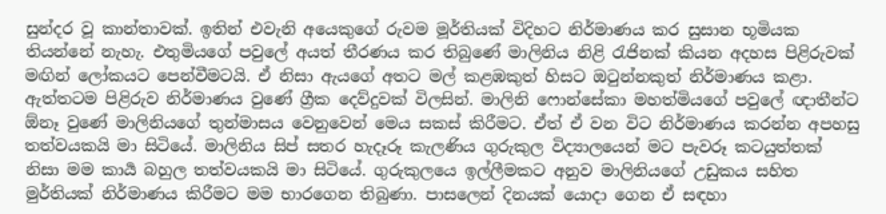සුන්දර වූ කාන්තාවක්. ඉතින් එවැනි අයෙකුගේ රුවම මූර්තියක් විදිහට නිර්මාණය කර සුසාන භූමියක තියන්නේ නැහැ. එතුමියගේ පවුලේ අයත් තීරණය කර තිබුණේ මාලිනිය නිළි රැජිනක් කියන අදහස පිළිරුවක් මඟින් ලෝකයට පෙන්වීමටයි. ඒ නිසා ඇයගේ අතට මල් කළඹකුත් හිසට ඔටුන්නකුත් නිර්මාණය කළා. ඇත්තටම පිළිරුව නිර්මාණය වුණේ ග්‍රීක දෙව්දුවක් විලසින්. මාලිනි ෆොන්සේකා මහත්මියගේ පවුලේ ඥාතීන්ට ඕනෑ වුණේ මාලිනියගේ තුන්මාසය වෙනුවෙන් මෙය සකස් කිරීමට. ඒත් ඒ වන විට නිර්මාණය කරන්න අපහසු තත්වයකයි මා සිටියේ. මාලිනිය සිප් සතර හැදෑරූ කැලණිය ගුරුකුල විද්‍යාලයෙන් මට පැවරූ කටයුත්තක් නිසා මම කාර්‍ය බහුල තත්වයකයි මා සිටියේ. ගුරුකුලයෙ ඉල්ලීමකට අනුව මාලිනියගේ උඩුකය සහිත මුර්තියක් නිර්මාණය කිරීමට මම භාරගෙන තිබුණා. පාසලෙන් දිනයක් යොදා ගෙන ඒ සඳහා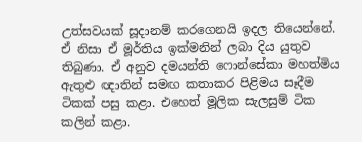උත්සවයක් සූදානම් කරගෙනයි ඉදල තියෙන්නේ. ඒ නිසා ඒ මූර්තිය ඉක්මනින් ලබා දිය යුතුව තිබුණා. ඒ අනුව දමයන්ති ෆොන්සේකා මහත්මිය ඇතුළු ඥාතින් සමඟ කතාකර පිළිමය සෑදීම ටිකක් පසු කළා. එහෙත් මූලික සැලසුම් ටික කලින් කළා.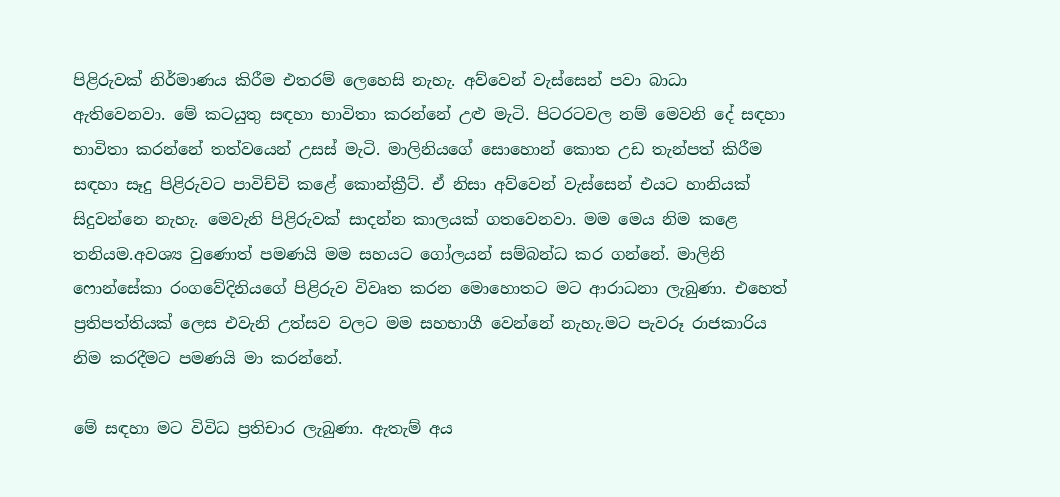පිළිරුවක් නිර්මාණය කිරීම එතරම් ලෙහෙසි නැහැ. අව්වෙන් වැස්සෙන් පවා බාධා ඇතිවෙනවා. මේ කටයුතු සඳහා භාවිතා කරන්නේ උළු මැටි. පිටරටවල නම් මෙවනි දේ සඳහා භාවිතා කරන්නේ තත්වයෙන් උසස් මැටි. මාලිනියගේ සොහොන් කොත උඩ තැන්පත් කිරීම සඳහා සෑදු පිළිරුවට පාවිච්චි කළේ කොන්ක්‍රීට්. ඒ නිසා අව්වෙන් වැස්සෙන් එයට හානියක් සිදුවන්නෙ නැහැ. මෙවැනි පිළිරුවක් සාදන්න කාලයක් ගතවෙනවා. මම මෙය නිම කළෙ තනියම.අවශ්‍ය වුණොත් පමණයි මම සහයට ගෝලයන් සම්බන්ධ කර ගන්නේ. මාලිනි ෆොන්සේකා රංගවේදිනියගේ පිළිරුව විවෘත කරන මොහොතට මට ආරාධනා ලැබුණා. එහෙත් ප්‍රතිපත්තියක් ලෙස එවැනි උත්සව වලට මම සහභාගී වෙන්නේ නැහැ.මට පැවරූ රාජකාරිය නිම කරදීමට පමණයි මා කරන්නේ.

මේ සඳහා මට විවිධ ප්‍රතිචාර ලැබුණා. ඇතැම් අය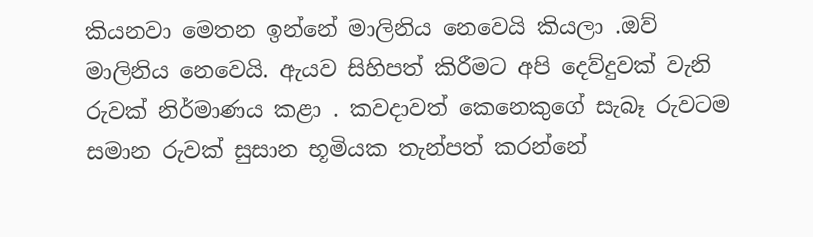කියනවා මෙතන ඉන්නේ මාලිනිය නෙවෙයි කියලා .ඔව් මාලිනිය නෙවෙයි. ඇයව සිහිපත් කිරීමට අපි දෙව්දුවක් වැනි රුවක් නිර්මාණය කළා . කවදාවත් කෙනෙකුගේ සැබෑ රුවටම සමාන රුවක් සුසාන භූමියක තැන්පත් කරන්නේ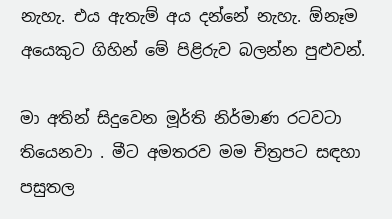නැහැ. එය ඇතැම් අය දන්නේ නැහැ. ඕනෑම අයෙකුට ගිහින් මේ පිළිරුව බලන්න පුළුවන්.

මා අතින් සිදුවෙන මූර්ති නිර්මාණ රටවටා තියෙනවා . මීට අමතරව මම චිත්‍රපට සඳහා පසුතල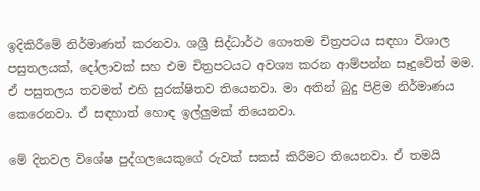ඉදිකිරීමේ නිර්මාණත් කරනවා. ශශ්‍රී සිද්ධාර්ථ ගෞතම චිත්‍රපටය සඳහා විශාල පසුතලයක්, දෝලාවක් සහ එම චිත්‍රපටයට අවශ්‍ය කරන ආම්පන්න සෑදුවේත් මම. ඒ පසුතලය තවමත් එහි සුරක්ෂිතව තියෙනවා. මා අතින් බුදු පිළිම නිර්මාණය කෙරෙනවා. ඒ සඳහාත් හොඳ ඉල්ලුමක් තියෙනවා.

මේ දිනවල විශේෂ පුද්ගලයෙකුගේ රුවක් සකස් කිරීමට තියෙනවා. ඒ තමයි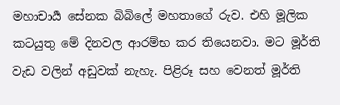මහාචාර්‍ය සේනක බිබිලේ මහතාගේ රුව. එහි මූලික කටයුතු මේ දිනවල ආරම්භ කර තියෙනවා. මට මූර්ති වැඩ වලින් අඩුවක් නැහැ. පිළිරූ සහ වෙනත් මූර්ති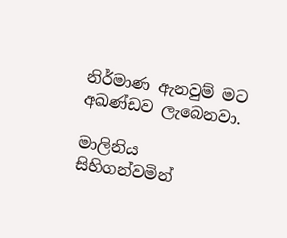නිර්මාණ ඇනවුම් මට අඛණ්ඩව ලැබෙනවා.

මාලිනිය සිහිගන්වමින්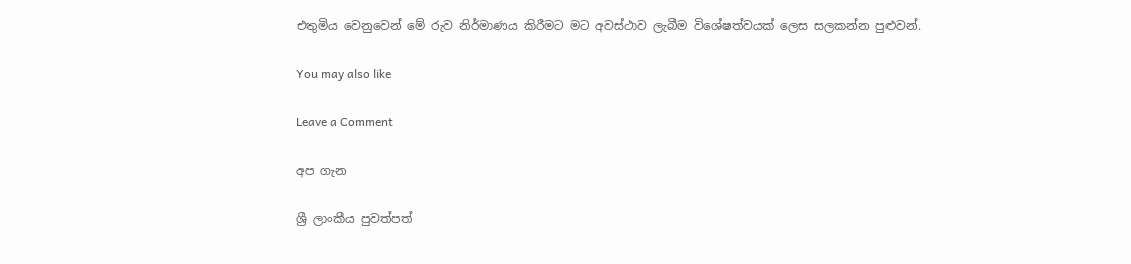එතුමිය වෙනුවෙන් මේ රුව නිර්මාණය කිරීමට මට අවස්ථාව ලැබීම විශේෂත්වයක් ලෙස සලකන්න පුළුවන්.

You may also like

Leave a Comment

අප ගැන

ශ්‍රී ලාංකීය පුවත්පත්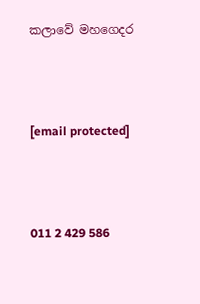කලාවේ මහගෙදර



[email protected]



011 2 429 586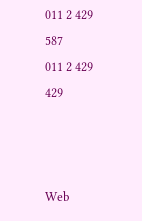011 2 429 587
011 2 429 429



Web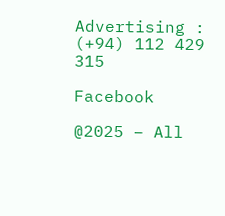Advertising : (+94) 112 429 315

Facebook

@2025 – All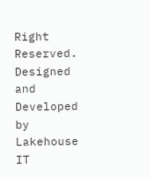Right Reserved. Designed and Developed by Lakehouse IT